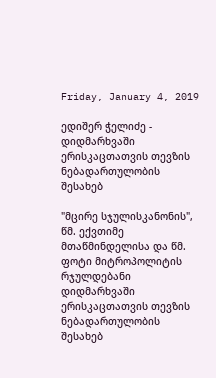Friday, January 4, 2019

ედიშერ ჭელიძე - დიდმარხვაში ერისკაცთათვის თევზის ნებადართულობის შესახებ

"მცირე სჯულისკანონის", წმ. ექვთიმე მთაწმინდელისა და წმ. ფოტი მიტროპოლიტის რჯულდებანი დიდმარხვაში ერისკაცთათვის თევზის ნებადართულობის შესახებ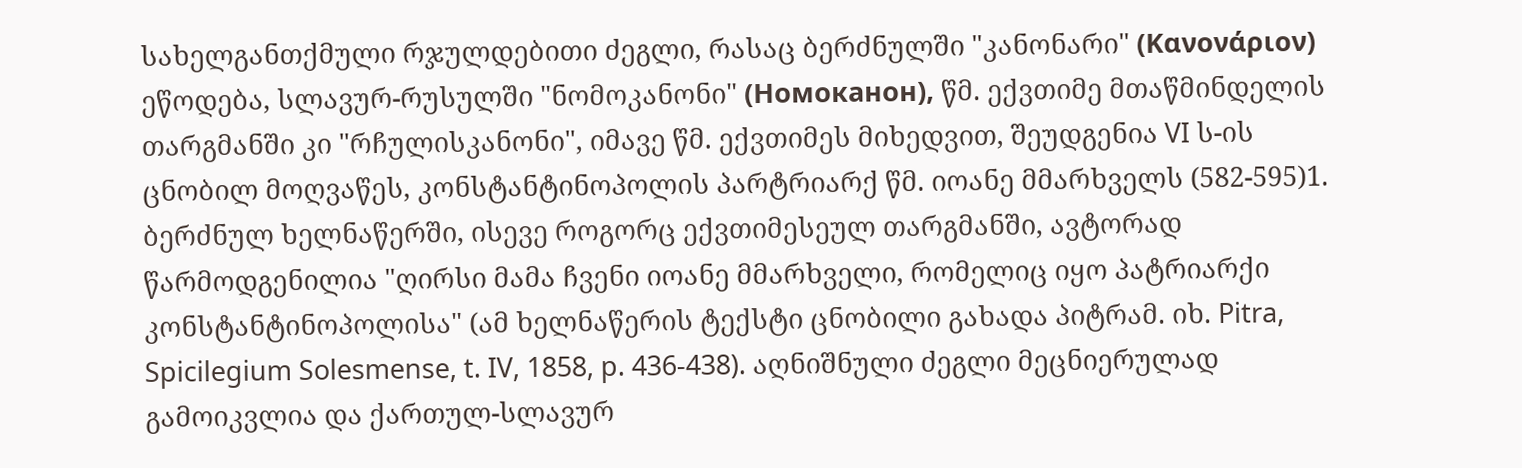სახელგანთქმული რჯულდებითი ძეგლი, რასაც ბერძნულში "კანონარი" (Κανονάριον) ეწოდება, სლავურ-რუსულში "ნომოკანონი" (Номоканон), წმ. ექვთიმე მთაწმინდელის თარგმანში კი "რჩულისკანონი", იმავე წმ. ექვთიმეს მიხედვით, შეუდგენია VI ს-ის ცნობილ მოღვაწეს, კონსტანტინოპოლის პარტრიარქ წმ. იოანე მმარხველს (582-595)1. ბერძნულ ხელნაწერში, ისევე როგორც ექვთიმესეულ თარგმანში, ავტორად წარმოდგენილია "ღირსი მამა ჩვენი იოანე მმარხველი, რომელიც იყო პატრიარქი კონსტანტინოპოლისა" (ამ ხელნაწერის ტექსტი ცნობილი გახადა პიტრამ. იხ. Pitra, Spicilegium Solesmense, t. IV, 1858, p. 436-438). აღნიშნული ძეგლი მეცნიერულად გამოიკვლია და ქართულ-სლავურ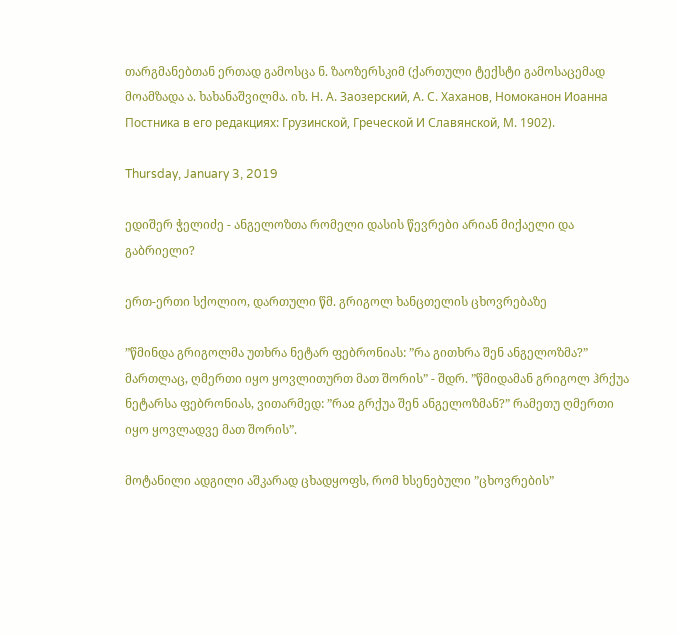თარგმანებთან ერთად გამოსცა ნ. ზაოზერსკიმ (ქართული ტექსტი გამოსაცემად მოამზადა ა. ხახანაშვილმა. იხ. Н. А. Заозерский, А. С. Хаханов, Номоканон Иоанна Постника в его редакциях: Грузинской, Греческой И Славянской, М. 1902).

Thursday, January 3, 2019

ედიშერ ჭელიძე - ანგელოზთა რომელი დასის წევრები არიან მიქაელი და გაბრიელი?

ერთ-ერთი სქოლიო, დართული წმ. გრიგოლ ხანცთელის ცხოვრებაზე

”წმინდა გრიგოლმა უთხრა ნეტარ ფებრონიას: ”რა გითხრა შენ ანგელოზმა?” მართლაც, ღმერთი იყო ყოვლითურთ მათ შორის” - შდრ. ”წმიდამან გრიგოლ ჰრქუა ნეტარსა ფებრონიას, ვითარმედ: ”რაჲ გრქუა შენ ანგელოზმან?” რამეთუ ღმერთი იყო ყოვლადვე მათ შორის”.

მოტანილი ადგილი აშკარად ცხადყოფს, რომ ხსენებული ”ცხოვრების”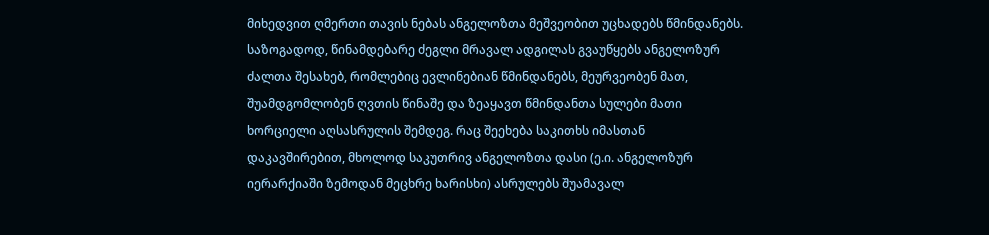მიხედვით ღმერთი თავის ნებას ანგელოზთა მეშვეობით უცხადებს წმინდანებს. საზოგადოდ, წინამდებარე ძეგლი მრავალ ადგილას გვაუწყებს ანგელოზურ ძალთა შესახებ, რომლებიც ევლინებიან წმინდანებს, მეურვეობენ მათ, შუამდგომლობენ ღვთის წინაშე და ზეაყავთ წმინდანთა სულები მათი ხორციელი აღსასრულის შემდეგ. რაც შეეხება საკითხს იმასთან დაკავშირებით, მხოლოდ საკუთრივ ანგელოზთა დასი (ე.ი. ანგელოზურ იერარქიაში ზემოდან მეცხრე ხარისხი) ასრულებს შუამავალ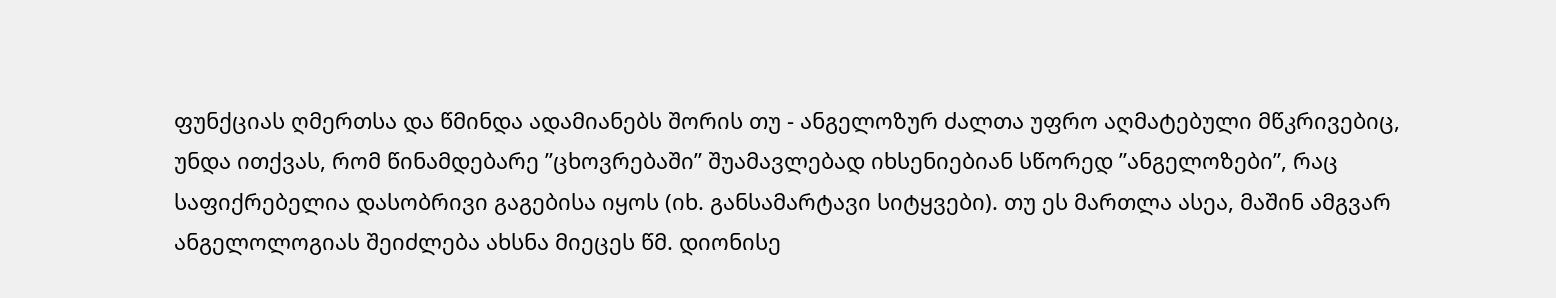ფუნქციას ღმერთსა და წმინდა ადამიანებს შორის თუ - ანგელოზურ ძალთა უფრო აღმატებული მწკრივებიც, უნდა ითქვას, რომ წინამდებარე ”ცხოვრებაში” შუამავლებად იხსენიებიან სწორედ ”ანგელოზები”, რაც საფიქრებელია დასობრივი გაგებისა იყოს (იხ. განსამარტავი სიტყვები). თუ ეს მართლა ასეა, მაშინ ამგვარ ანგელოლოგიას შეიძლება ახსნა მიეცეს წმ. დიონისე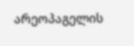არეოპაგელის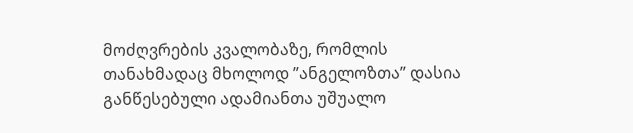მოძღვრების კვალობაზე, რომლის თანახმადაც მხოლოდ ”ანგელოზთა” დასია განწესებული ადამიანთა უშუალო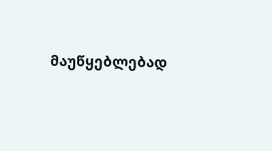მაუწყებლებად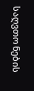საღვთო ნების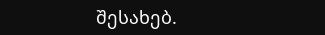შესახებ.